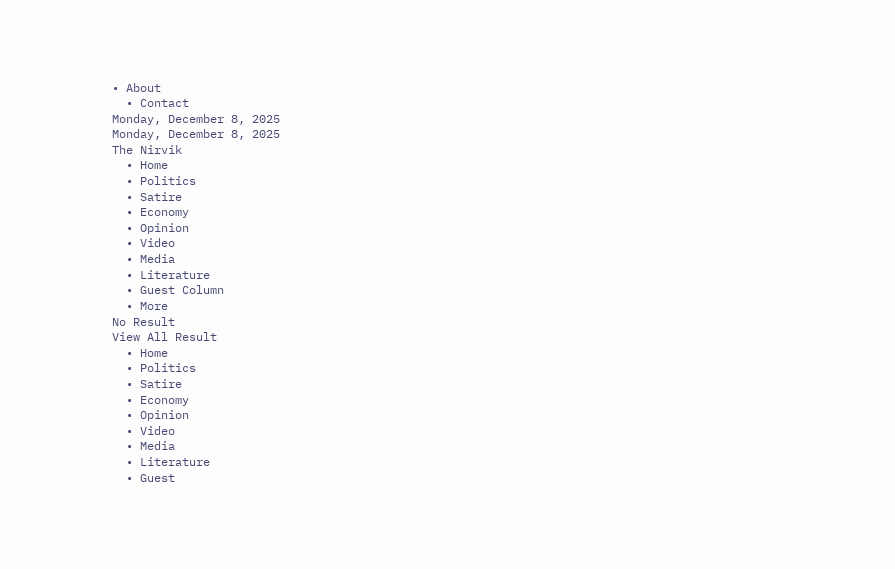• About
  • Contact
Monday, December 8, 2025
Monday, December 8, 2025
The Nirvik
  • Home
  • Politics
  • Satire
  • Economy
  • Opinion
  • Video
  • Media
  • Literature
  • Guest Column
  • More
No Result
View All Result
  • Home
  • Politics
  • Satire
  • Economy
  • Opinion
  • Video
  • Media
  • Literature
  • Guest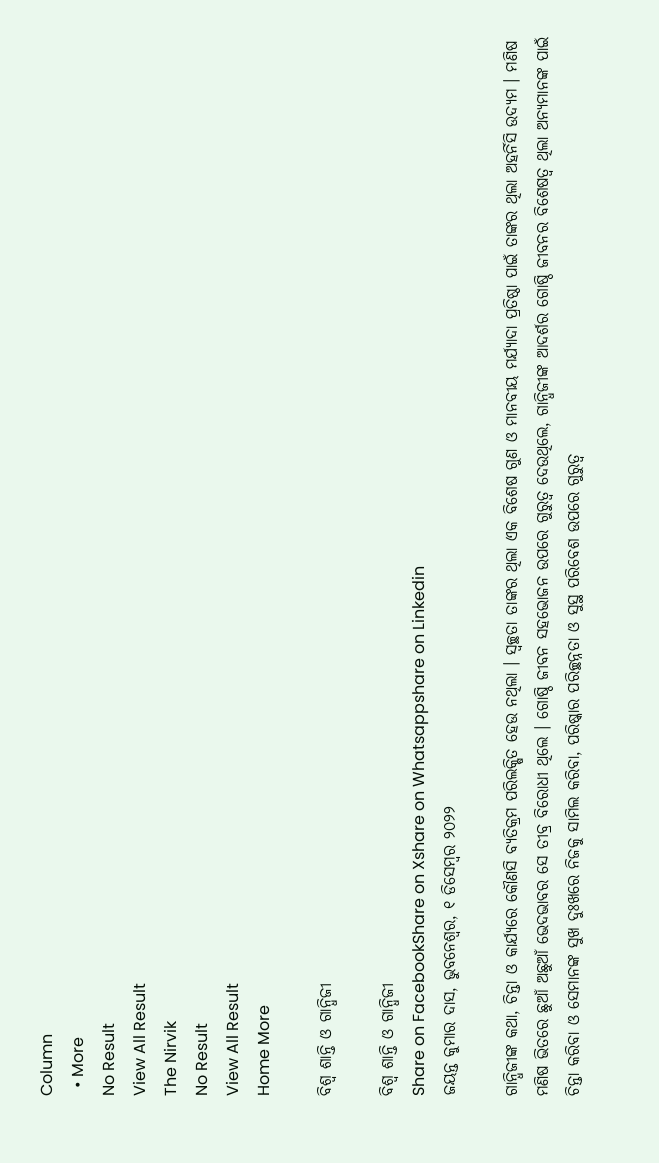Column
  • More
No Result
View All Result
The Nirvik
No Result
View All Result
Home More

ବିଶ୍ୱ ଶାନ୍ତି ଓ ଗାନ୍ଧିଜୀ

ବିଶ୍ୱ ଶାନ୍ତି ଓ ଗାନ୍ଧିଜୀ
Share on FacebookShare on Xshare on Whatsappshare on Linkedin
ଜୟନ୍ତ କୁମାର ଦାସ, ଭୁବନେଶ୍ୱର, ୧ ଡିସେମ୍ବର ୨୦୨୨

ଗାନ୍ଧିଜୀଙ୍କ କଥା, ଚିନ୍ତା ଓ କାର୍ଯ୍ୟରେ କୌଣସି ବ୍ୟତିକ୍ରମ ପରିଲକ୍ଷିତ ହେଉ ନଥିଲା । ସ୍ୱଚ୍ଛତା ତାଙ୍କର ଥିଲା ଏକ ବିଶେଷ ଗୁଣ ଓ ମାନବୀୟ ମର୍ଯ୍ୟାଦା ପ୍ରତିଷ୍ଠା ପାଇଁ ତାଙ୍କର ଥିଲା ଅହର୍ନିସି ଉଦ୍ୟମ । ମଣିଷ ମଣିଷ ଭିତରେ ଛୁଆଁ ଅଛୁଆଁ ଭେଦଭାବର ସେ ତୀବ୍ର ବିରୋଧୀ ଥିଲେ । ଗୋଷ୍ଠି ଜୀବନ ସହଭୋଜନ ଉପରେ ଗୁରୁତ୍ୱ ଦେଉଥିଲେ, ଗାନ୍ଧିଜୀଙ୍କ ଆଦର୍ଶର ଗୋଷ୍ଠି ଜୀବନର ବିଶେଷତ୍ୱ ଥିଲା ଅନ୍ୟମାନଙ୍କ ପାଇଁ ଚିନ୍ତା କରିବା ଓ ସେମାନଙ୍କ ସୁଖ ଦୁଃଖରେ ନିଜକୁ ସାମିଲ କରିବା, ପରିଷ୍କାର ପରିଚ୍ଛନ୍ନତା ଓ ସୁସ୍ଥ ପରିବେଶ ଉପରେ ଗୁରୁତ୍ୱ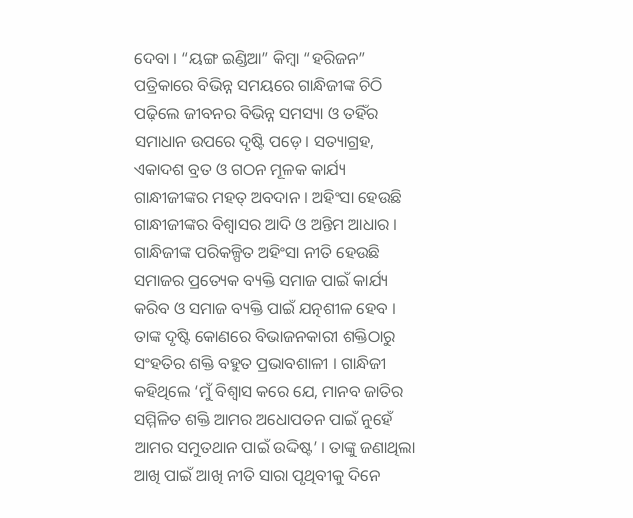ଦେବା । “ୟଙ୍ଗ ଇଣ୍ଡିଆ” କିମ୍ବା “ହରିଜନ” ପତ୍ରିକାରେ ବିଭିନ୍ନ ସମୟରେ ଗାନ୍ଧିଜୀଙ୍କ ଚିଠି ପଢ଼ିଲେ ଜୀବନର ବିଭିନ୍ନ ସମସ୍ୟା ଓ ତହିଁର ସମାଧାନ ଉପରେ ଦୃଷ୍ଟି ପଡ଼େ। ସତ୍ୟାଗ୍ରହ, ଏକାଦଶ ବ୍ରତ ଓ ଗଠନ ମୂଳକ କାର୍ଯ୍ୟ ଗାନ୍ଧୀଜୀଙ୍କର ମହତ୍ ଅବଦାନ । ଅହିଂସା ହେଉଛି ଗାନ୍ଧୀଜୀଙ୍କର ବିଶ୍ୱାସର ଆଦି ଓ ଅନ୍ତିମ ଆଧାର । ଗାନ୍ଧିଜୀଙ୍କ ପରିକଳ୍ପିତ ଅହିଂସା ନୀତି ହେଉଛି ସମାଜର ପ୍ରତ୍ୟେକ ବ୍ୟକ୍ତି ସମାଜ ପାଇଁ କାର୍ଯ୍ୟ କରିବ ଓ ସମାଜ ବ୍ୟକ୍ତି ପାଇଁ ଯତ୍ନଶୀଳ ହେବ । ତାଙ୍କ ଦୃଷ୍ଟି କୋଣରେ ବିଭାଜନକାରୀ ଶକ୍ତିଠାରୁ ସଂହତିର ଶକ୍ତି ବହୁତ ପ୍ରଭାବଶାଳୀ । ଗାନ୍ଧିଜୀ କହିଥିଲେ ‘ମୁଁ ବିଶ୍ୱାସ କରେ ଯେ, ମାନବ ଜାତିର ସମ୍ମିଳିତ ଶକ୍ତି ଆମର ଅଧୋପତନ ପାଇଁ ନୁହେଁ ଆମର ସମୁତଥାନ ପାଇଁ ଉଦ୍ଦିଷ୍ଟ’ । ତାଙ୍କୁ ଜଣାଥିଲା ଆଖି ପାଇଁ ଆଖି ନୀତି ସାରା ପୃଥିବୀକୁ ଦିନେ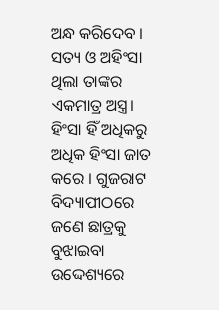ଅନ୍ଧ କରିଦେବ । ସତ୍ୟ ଓ ଅହିଂସା ଥିଲା ତାଙ୍କର ଏକମାତ୍ର ଅସ୍ତ୍ର। ହିଂସା ହିଁ ଅଧିକରୁ ଅଧିକ ହିଂସା ଜାତ କରେ । ଗୁଜରାଟ ବିଦ୍ୟାପୀଠରେ ଜଣେ ଛାତ୍ରକୁ ବୁଝାଇବା ଉଦ୍ଦେଶ୍ୟରେ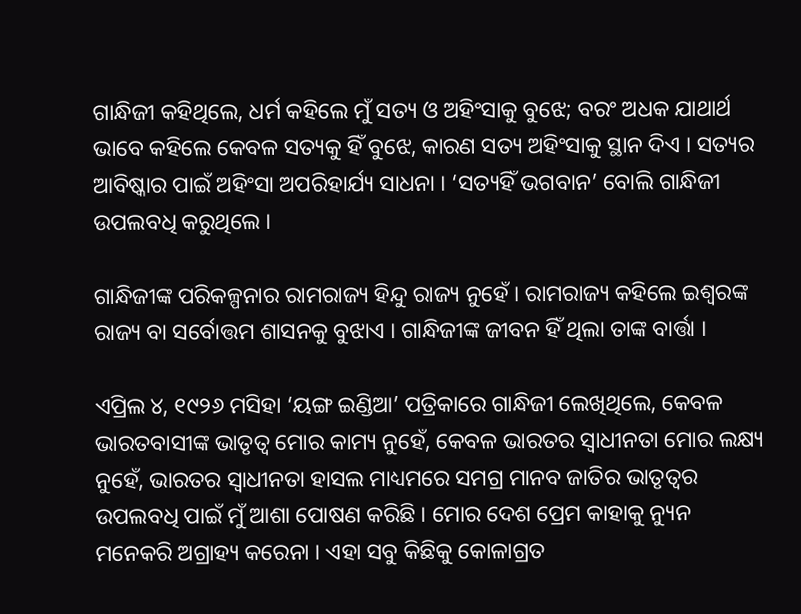ଗାନ୍ଧିଜୀ କହିଥିଲେ, ଧର୍ମ କହିଲେ ମୁଁ ସତ୍ୟ ଓ ଅହିଂସାକୁ ବୁଝେ; ବରଂ ଅଧକ ଯାଥାର୍ଥ ଭାବେ କହିଲେ କେବଳ ସତ୍ୟକୁ ହିଁ ବୁଝେ, କାରଣ ସତ୍ୟ ଅହିଂସାକୁ ସ୍ଥାନ ଦିଏ । ସତ୍ୟର ଆବିଷ୍କାର ପାଇଁ ଅହିଂସା ଅପରିହାର୍ଯ୍ୟ ସାଧନା । ‘ସତ୍ୟହିଁ ଭଗବାନ’ ବୋଲି ଗାନ୍ଧିଜୀ ଉପଲବଧି କରୁଥିଲେ ।

ଗାନ୍ଧିଜୀଙ୍କ ପରିକଳ୍ପନାର ରାମରାଜ୍ୟ ହିନ୍ଦୁ ରାଜ୍ୟ ନୁହେଁ । ରାମରାଜ୍ୟ କହିଲେ ଇଶ୍ୱରଙ୍କ ରାଜ୍ୟ ବା ସର୍ବୋତ୍ତମ ଶାସନକୁ ବୁଝାଏ । ଗାନ୍ଧିଜୀଙ୍କ ଜୀବନ ହିଁ ଥିଲା ତାଙ୍କ ବାର୍ତ୍ତା ।

ଏପ୍ରିଲ ୪, ୧୯୨୬ ମସିହା ‘ୟଙ୍ଗ ଇଣ୍ଡିଆ’ ପତ୍ରିକାରେ ଗାନ୍ଧିଜୀ ଲେଖିଥିଲେ, କେବଳ ଭାରତବାସୀଙ୍କ ଭାତୃତ୍ୱ ମୋର କାମ୍ୟ ନୁହେଁ, କେବଳ ଭାରତର ସ୍ୱାଧୀନତା ମୋର ଲକ୍ଷ୍ୟ ନୁହେଁ, ଭାରତର ସ୍ୱାଧୀନତା ହାସଲ ମାଧ୍ୟମରେ ସମଗ୍ର ମାନବ ଜାତିର ଭାତୃତ୍ୱର ଉପଲବଧି ପାଇଁ ମୁଁ ଆଶା ପୋଷଣ କରିଛି । ମୋର ଦେଶ ପ୍ରେମ କାହାକୁ ନ୍ୟୁନ ମନେକରି ଅଗ୍ରାହ୍ୟ କରେନା । ଏହା ସବୁ କିଛିକୁ କୋଳାଗ୍ରତ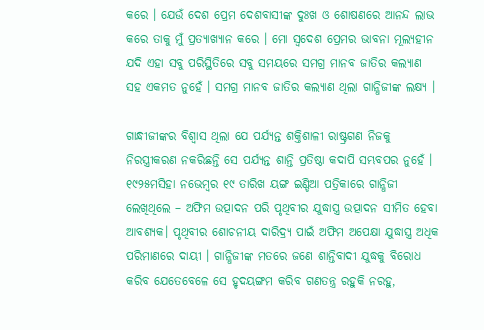କରେ । ଯେଉଁ ଦେଶ ପ୍ରେମ ଦେଶବାସୀଙ୍କ ଦୁଃଖ ଓ ଶୋଷଣରେ ଆନନ୍ଦ ଲାଭ କରେ ତାକୁ ମୁଁ ପ୍ରତ୍ୟାଖ୍ୟାନ କରେ । ମୋ ସ୍ୱଦେଶ ପ୍ରେମର ଭାବନା ମୂଲ୍ୟହୀନ ଯଦି ଏହା ସବୁ ପରିସ୍ଥିତିରେ ସବୁ ସମୟରେ ସମଗ୍ର ମାନବ ଜାତିର କଲ୍ୟାଣ ସହ ଏକମତ ନୁହେଁ । ସମଗ୍ର ମାନବ ଜାତିର କଲ୍ୟାଣ ଥିଲା ଗାନ୍ଧିଜୀଙ୍କ ଲକ୍ଷ୍ୟ ।

ଗାନ୍ଧୀଜୀଙ୍କର ବିଶ୍ୱାସ ଥିଲା ଯେ ପର୍ଯ୍ୟନ୍ତ ଶକ୍ତିଶାଳୀ ରାଷ୍ଟ୍ରଗଣ ନିଜକୁ ନିରସ୍ତ୍ରୀକରଣ ନକରିଛନ୍ତି ସେ ପର୍ଯ୍ୟନ୍ତ ଶାନ୍ତି ପ୍ରତିଷ୍ଠା କଦାପି ସମ୍ଭବପର ନୁହେଁ । ୧୯୨୫ମସିହା ନଭେମ୍ବର ୧୯ ତାରିଖ ୟଙ୍ଗ ଇଣ୍ଡିଆ ପତ୍ରିକାରେ ଗାନ୍ଧିଜୀ ଲେଖିଥିଲେ – ଅଫିମ ଉତ୍ପାଦନ ପରି ପୃଥିବୀର ଯୁଦ୍ଧାସ୍ତ୍ର ଉତ୍ପାଦନ ସୀମିତ ହେବା ଆବଶ୍ୟକ। ପୃଥିବୀର ଶୋଚନୀୟ ଦାରିଦ୍ର୍ୟ ପାଇଁ ଅଫିମ ଅପେକ୍ଷା ଯୁଦ୍ଧାସ୍ତ୍ର ଅଧିକ ପରିମାଣରେ ଦାୟୀ । ଗାନ୍ଧିଜୀଙ୍କ ମତରେ ଜଣେ ଶାନ୍ତିବାଦୀ ଯୁଦ୍ଧକୁ ବିରୋଧ କରିବ ଯେତେବେଳେ ସେ ହୃଦୟଙ୍ଗମ କରିବ ଗଣତନ୍ତ୍ର ରହୁକି ନରହୁ,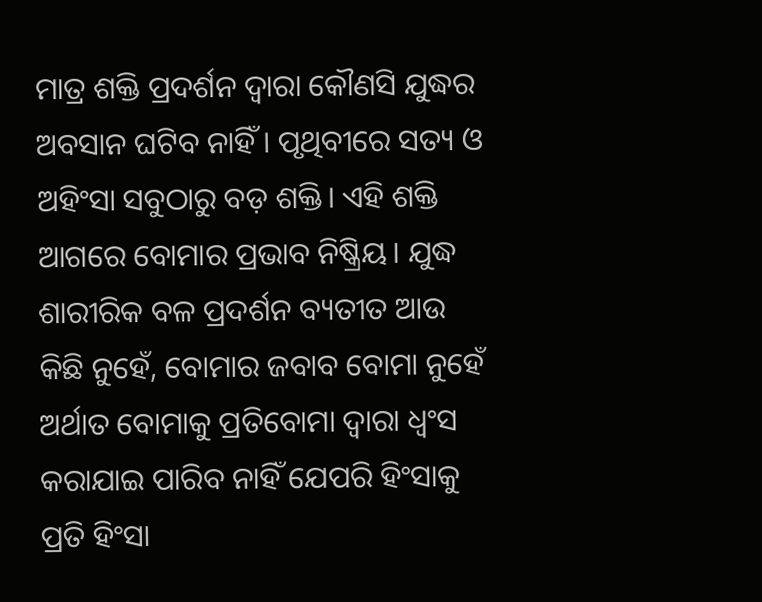ମାତ୍ର ଶକ୍ତି ପ୍ରଦର୍ଶନ ଦ୍ୱାରା କୌଣସି ଯୁଦ୍ଧର ଅବସାନ ଘଟିବ ନାହିଁ । ପୃଥିବୀରେ ସତ୍ୟ ଓ ଅହିଂସା ସବୁଠାରୁ ବଡ଼ ଶକ୍ତି। ଏହି ଶକ୍ତି ଆଗରେ ବୋମାର ପ୍ରଭାବ ନିଷ୍କ୍ରିୟ। ଯୁଦ୍ଧ ଶାରୀରିକ ବଳ ପ୍ରଦର୍ଶନ ବ୍ୟତୀତ ଆଉ କିଛି ନୁହେଁ, ବୋମାର ଜବାବ ବୋମା ନୁହେଁ ଅର୍ଥାତ ବୋମାକୁ ପ୍ରତିବୋମା ଦ୍ୱାରା ଧ୍ବଂସ କରାଯାଇ ପାରିବ ନାହିଁ ଯେପରି ହିଂସାକୁ ପ୍ରତି ହିଂସା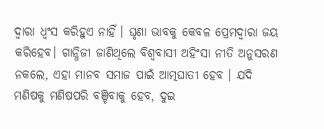ଦ୍ୱାରା ଧ୍ୱଂସ କରିହୁଏ ନାହିଁ । ଘୃଣା ଭାବକୁ କେବଳ ପ୍ରେମଦ୍ୱାରା ଜୟ କରିହେବ। ଗାନ୍ଧିଜୀ ଜାଣିଥିଲେ ବିଶ୍ୱବାସୀ ଅହିଂସା ନୀତି ଅନୁସରଣ ନକଲେ, ଏହା ମାନବ ସମାଜ ପାଇଁ ଆତ୍ମଘାତୀ ହେବ । ଯଦି ମଣିଷକୁ ମଣିଷପରି ବଞ୍ଚିବାକୁ ହେବ, ଦୁଇ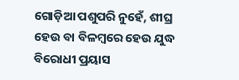ଗୋଡ଼ିଆ ପଶୁପରି ନୁହେଁ, ଶୀଘ୍ର ହେଉ ବା ବିଳମ୍ବରେ ହେଉ ଯୁଦ୍ଧ ବିରୋଧୀ ପ୍ରୟାସ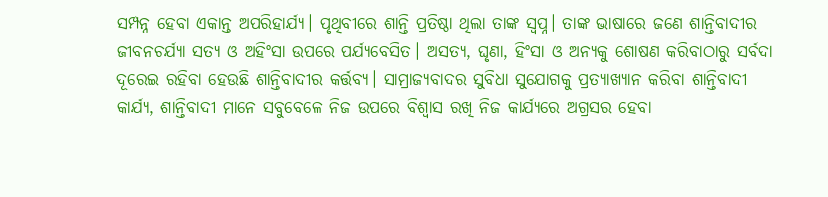ସମ୍ପନ୍ନ ହେବା ଏକାନ୍ତ ଅପରିହାର୍ଯ୍ୟ। ପୃଥିବୀରେ ଶାନ୍ତି ପ୍ରତିଷ୍ଠା ଥିଲା ତାଙ୍କ ସ୍ବପ୍ନ। ତାଙ୍କ ଭାଷାରେ ଜଣେ ଶାନ୍ତିବାଦୀର ଜୀବନଚର୍ଯ୍ୟା ସତ୍ୟ ଓ ଅହିଂସା ଉପରେ ପର୍ଯ୍ୟବେସିତ। ଅସତ୍ୟ, ଘୃଣା, ହିଂସା ଓ ଅନ୍ୟକୁ ଶୋଷଣ କରିବାଠାରୁ ସର୍ବଦା ଦୂରେଇ ରହିବା ହେଉଛି ଶାନ୍ତିବାଦୀର କର୍ତ୍ତବ୍ୟ। ସାମ୍ରାଜ୍ୟବାଦର ସୁବିଧା ସୁଯୋଗକୁ ପ୍ରତ୍ୟାଖ୍ୟାନ କରିବା ଶାନ୍ତିବାଦୀ କାର୍ଯ୍ୟ, ଶାନ୍ତିବାଦୀ ମାନେ ସବୁବେଳେ ନିଜ ଉପରେ ବିଶ୍ୱାସ ରଖି ନିଜ କାର୍ଯ୍ୟରେ ଅଗ୍ରସର ହେବା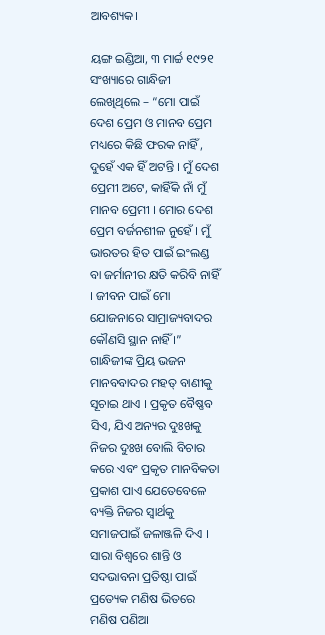ଆବଶ୍ୟକ।

ୟଙ୍ଗ ଇଣ୍ଡିଆ, ୩ ମାର୍ଚ୍ଚ ୧୯୨୧ ସଂଖ୍ୟାରେ ଗାନ୍ଧିଜୀ ଲେଖିଥିଲେ – “ମୋ ପାଇଁ ଦେଶ ପ୍ରେମ ଓ ମାନବ ପ୍ରେମ ମଧ୍ୟରେ କିଛି ଫରକ ନାହିଁ , ଦୁହେଁ ଏକ ହିଁ ଅଟନ୍ତି । ମୁଁ ଦେଶ ପ୍ରେମୀ ଅଟେ, କାହିଁକି ନାଁ ମୁଁ ମାନବ ପ୍ରେମୀ । ମୋର ଦେଶ ପ୍ରେମ ବର୍ଜନଶୀଳ ନୁହେଁ । ମୁଁ ଭାରତର ହିତ ପାଇଁ ଇଂଲଣ୍ଡ ବା ଜର୍ମାନୀର କ୍ଷତି କରିବି ନାହିଁ । ଜୀବନ ପାଇଁ ମୋ ଯୋଜନାରେ ସାମ୍ରାଜ୍ୟବାଦର କୌଣସି ସ୍ଥାନ ନାହିଁ ।” ଗାନ୍ଧିଜୀଙ୍କ ପ୍ରିୟ ଭଜନ ମାନବବାଦର ମହତ୍ ବାଣୀକୁ ସୂଚାଇ ଥାଏ । ପ୍ରକୃତ ବୈଷ୍ଣବ ସିଏ, ଯିଏ ଅନ୍ୟର ଦୁଃଖକୁ ନିଜର ଦୁଃଖ ବୋଲି ବିଚାର କରେ ଏବଂ ପ୍ରକୃତ ମାନବିକତା ପ୍ରକାଶ ପାଏ ଯେତେବେଳେ ବ୍ୟକ୍ତି ନିଜର ସ୍ୱାର୍ଥକୁ ସମାଜପାଇଁ ଜଳାଞ୍ଜଳି ଦିଏ । ସାରା ବିଶ୍ୱରେ ଶାନ୍ତି ଓ ସଦଭାବନା ପ୍ରତିଷ୍ଠା ପାଇଁ ପ୍ରତ୍ୟେକ ମଣିଷ ଭିତରେ ମଣିଷ ପଣିଆ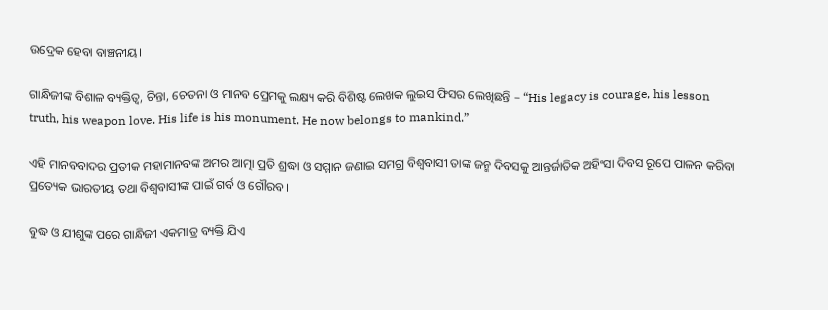ଉଦ୍ରେକ ହେବା ବାଞ୍ଚନୀୟ।

ଗାନ୍ଧିଜୀଙ୍କ ବିଶାଳ ବ୍ୟକ୍ତିତ୍ୱ, ଚିନ୍ତା, ଚେତନା ଓ ମାନବ ପ୍ରେମକୁ ଲକ୍ଷ୍ୟ କରି ବିଶିଷ୍ଟ ଲେଖକ ଲୁଇସ ଫିସର ଲେଖିଛନ୍ତି – “His legacy is courage, his lesson truth, his weapon love. His life is his monument. He now belongs to mankind.”

ଏହି ମାନବବାଦର ପ୍ରତୀକ ମହାମାନବଙ୍କ ଅମର ଆତ୍ମା ପ୍ରତି ଶ୍ରଦ୍ଧା ଓ ସମ୍ମାନ ଜଣାଇ ସମଗ୍ର ବିଶ୍ୱବାସୀ ତାଙ୍କ ଜନ୍ମ ଦିବସକୁ ଆନ୍ତର୍ଜାତିକ ଅହିଂସା ଦିବସ ରୂପେ ପାଳନ କରିବା ପ୍ରତ୍ୟେକ ଭାରତୀୟ ତଥା ବିଶ୍ୱବାସୀଙ୍କ ପାଇଁ ଗର୍ବ ଓ ଗୌରବ।

ବୁଦ୍ଧ ଓ ଯୀଶୁଙ୍କ ପରେ ଗାନ୍ଧିଜୀ ଏକମାତ୍ର ବ୍ୟକ୍ତି ଯିଏ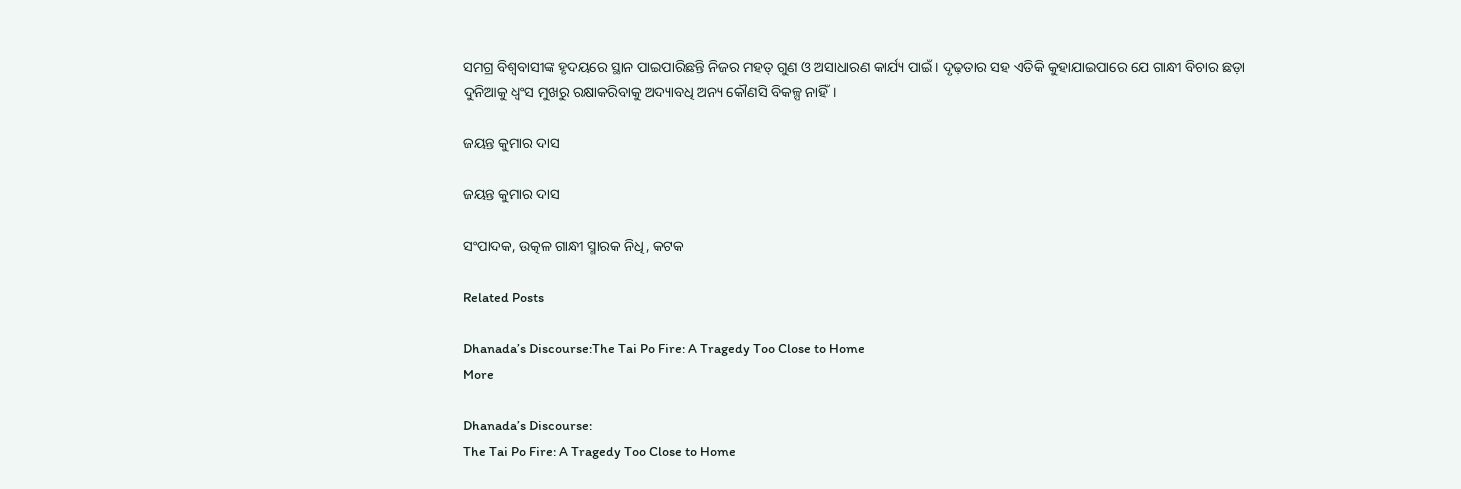ସମଗ୍ର ବିଶ୍ୱବାସୀଙ୍କ ହୃଦୟରେ ସ୍ଥାନ ପାଇପାରିଛନ୍ତି ନିଜର ମହତ୍ ଗୁଣ ଓ ଅସାଧାରଣ କାର୍ଯ୍ୟ ପାଇଁ । ଦୃଢ଼ତାର ସହ ଏତିକି କୁହାଯାଇପାରେ ଯେ ଗାନ୍ଧୀ ବିଚାର ଛଡ଼ା ଦୁନିଆକୁ ଧ୍ୱଂସ ମୁଖରୁ ରକ୍ଷାକରିବାକୁ ଅଦ୍ୟାବଧି ଅନ୍ୟ କୌଣସି ବିକଳ୍ପ ନାହିଁ।

ଜୟନ୍ତ କୁମାର ଦାସ

ଜୟନ୍ତ କୁମାର ଦାସ

ସଂପାଦକ, ଉତ୍କଳ ଗାନ୍ଧୀ ସ୍ମାରକ ନିଧି, କଟକ

Related Posts

Dhanada’s Discourse:The Tai Po Fire: A Tragedy Too Close to Home
More

Dhanada’s Discourse:
The Tai Po Fire: A Tragedy Too Close to Home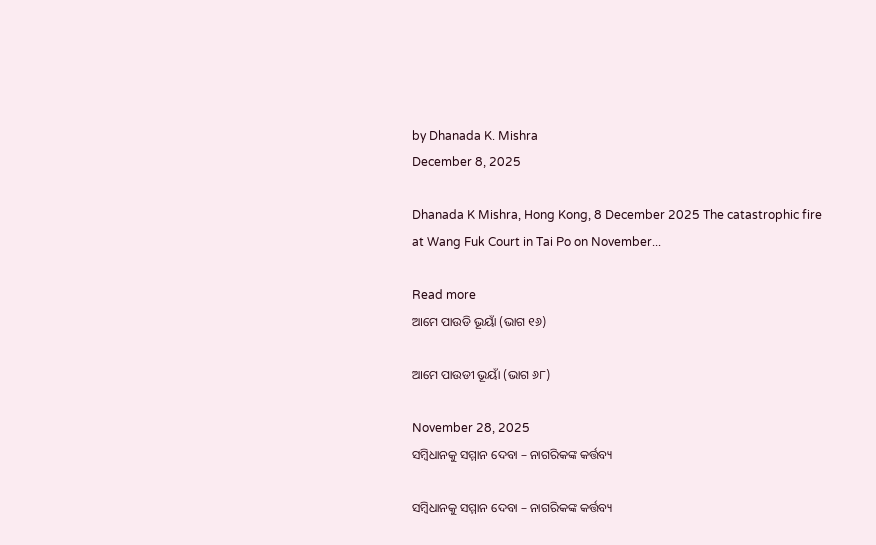by Dhanada K. Mishra
December 8, 2025

Dhanada K Mishra, Hong Kong, 8 December 2025 The catastrophic fire at Wang Fuk Court in Tai Po on November...

Read more
ଆମେ ପାଉଡି ଭୂୟାଁ (ଭାଗ ୧୬)

ଆମେ ପାଉଡୀ ଭୂୟାଁ (ଭାଗ ୬୮)

November 28, 2025
ସମ୍ବିଧାନକୁ ସମ୍ମାନ ଦେବା – ନାଗରିକଙ୍କ କର୍ତ୍ତବ୍ୟ

ସମ୍ବିଧାନକୁ ସମ୍ମାନ ଦେବା – ନାଗରିକଙ୍କ କର୍ତ୍ତବ୍ୟ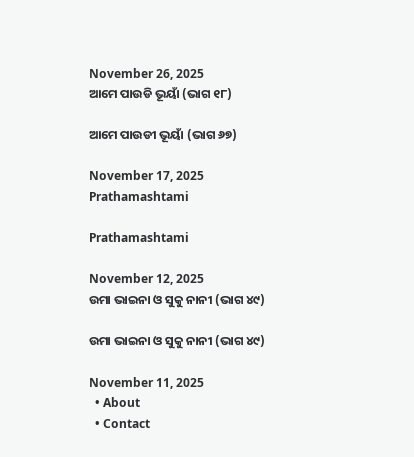November 26, 2025
ଆମେ ପାଉଡି ଭୂୟାଁ (ଭାଗ ୧୮)

ଆମେ ପାଉଡୀ ଭୂୟାଁ (ଭାଗ ୬୭)

November 17, 2025
Prathamashtami

Prathamashtami

November 12, 2025
ଉମା ଭାଇନା ଓ ସୁକୁ ନାନୀ (ଭାଗ ୪୯)

ଉମା ଭାଇନା ଓ ସୁକୁ ନାନୀ (ଭାଗ ୪୯)

November 11, 2025
  • About
  • Contact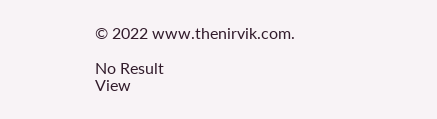© 2022 www.thenirvik.com.

No Result
View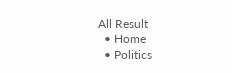All Result
  • Home
  • Politics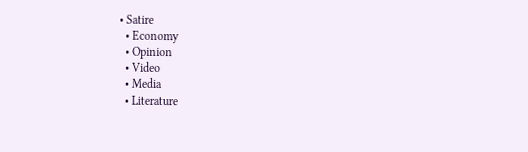• Satire
  • Economy
  • Opinion
  • Video
  • Media
  • Literature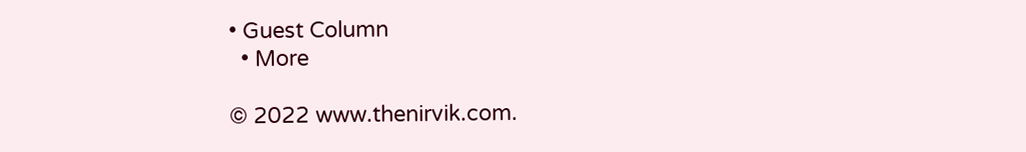• Guest Column
  • More

© 2022 www.thenirvik.com.